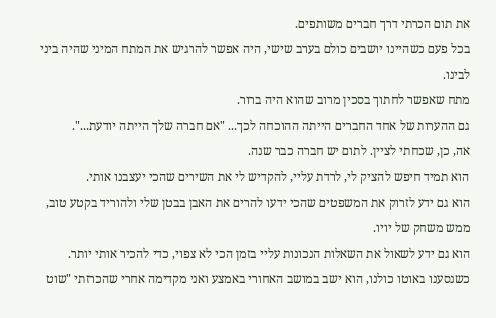את תום הכרתי דרך חברים משותפים.
בכל פעם כשהיינו יושבים כולם בערב שישי, היה אפשר להרגיש את המתח המיני שהיה ביני לבינו.
מתח שאפשר לחתוך בסכין מרוב שהוא היה ברור.
גם ההערות של אחד החברים הייתה ההוכחה לכך... "אם חברה שלך הייתה יודעת...".
אה, כן, שכחתי לציין. לתום יש חברה כבר שנה.
הוא תמיד חיפש להציק לי, לרדת עליי, להקדיש לי את השירים שהכי יעצבנו אותי.
הוא גם ידע לזרוק את המשפטים שהכי ידעו להרים את האבן בבטן שלי ולהוריד בקטע טוב,
ממש משחק של יויו.
הוא גם ידע לשאול את השאלות הנכונות עליי בזמן הכי לא צפוי, כדי להכיר אותי יותר.
כשנסענו באוטו כולנו, הוא ישב במושב האחורי באמצע ואני מקדימה אחרי שהכרזתי "שוט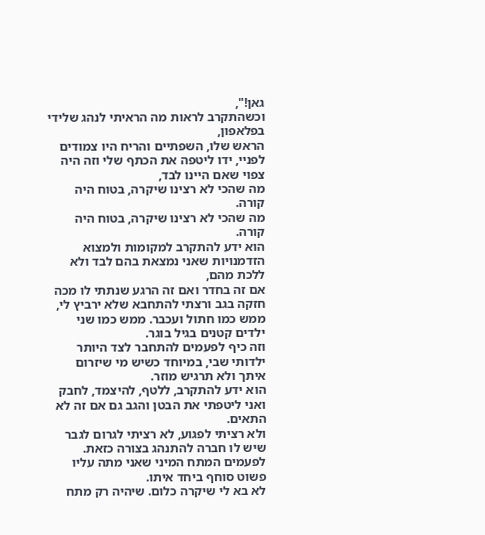גאן!",
וכשהתקרב לראות מה הראיתי לנהג שלידי בפלאפון,
הראש שלו, השפתיים והריח היו צמודים לפניי, ידו ליטפה את הכתף שלי וזה היה צפוי שאם היינו לבד,
מה שהכי לא רצינו שיקרה, בטוח היה קורה.
מה שהכי לא רצינו שיקרה, בטוח היה קורה.
הוא ידע להתקרב למקומות ולמצוא הזדמנויות שאני נמצאת בהם לבד ולא ללכת מהם,
אם זה בחדר ואם זה הרגע שנתתי לו מכה חזקה בגב ורצתי להתחבא שלא ירביץ לי,
ממש כמו חתול ועכבר. ממש כמו שני ילדים קטנים בגיל בוגר.
וזה כיף לפעמים להתחבר לצד היותר ילדותי שבי, במיוחד כשיש מי שיזרום איתך ולא תרגיש מוזר.
הוא ידע להתקרב, ללטף, להיצמד, לחבק ואני ליטפתי את הבטן והגב גם אם זה לא התאים.
ולא רציתי לפגוע, לא רציתי לגרום לגבר שיש לו חברה להתנהג בצורה כזאת.
לפעמים המתח המיני שאני מתה עליו פשוט סוחף ביחד איתו.
לא בא לי שיקרה כלום. שיהיה רק מתח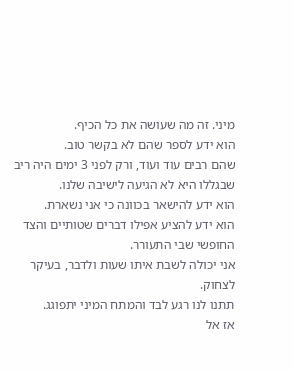מיני. זה מה שעושה את כל הכיף.
הוא ידע לספר שהם לא בקשר טוב.
שהם רבים עוד ועוד, ורק לפני 3 ימים היה ריב שבגללו היא לא הגיעה לישיבה שלנו.
הוא ידע להישאר בכוונה כי אני נשארת.
הוא ידע להציע אפילו דברים שטותיים והצד החופשי שבי התעורר.
אני יכולה לשבת איתו שעות ולדבר, בעיקר לצחוק.
תתנו לנו רגע לבד והמתח המיני יתפוגג.
אז אל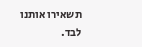תשאירו אותנו לבד.